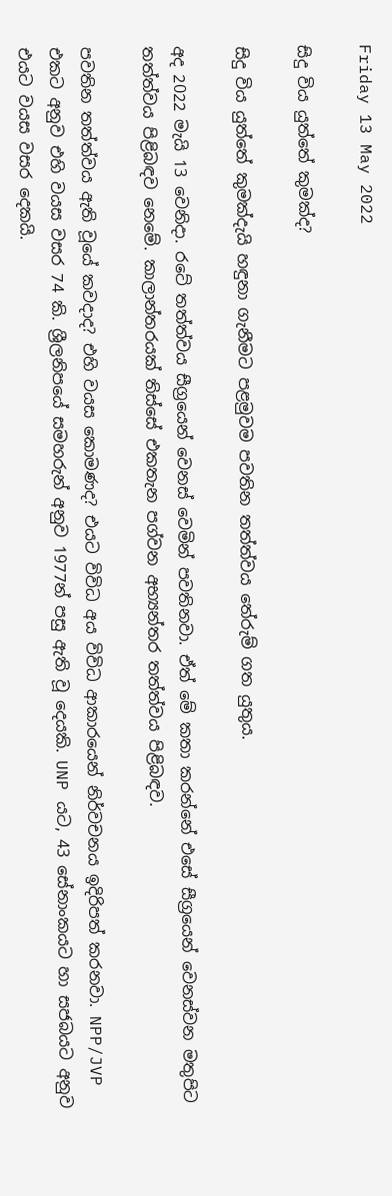Friday 13 May 2022

සිදු විය යුත්තේ කුමක්ද?

සිදු විය යුත්තේ කුමක්දැයි හඳුනා ගැනීමට පළමුවම පවතින තත්ත්වය තේරුම් ගත යුතුය.

අද 2022 මැයි 13 වෙනිදා. රටේ තත්ත්වය සීග්‍රයෙන් වෙනස් වෙමින් පවතිනවා. ඒත් මේ කතා කරන්නේ එසේ සීග්‍රයෙන් වෙනස්වන මතුපිට තත්ත්වය පිළිබඳව නෙමේ. කාලාන්තරයක් තිස්සේ එකතැන පග්වන අභ්‍යන්තර තත්ත්වය පිළිබඳව.

පවතින තත්ත්වය ඇති වූයේ කවදාද? එහි වයස කොමණද? එයට විවිධ අය විවිධ ආකාරයෙන් නිර්වචනය ඉදිරිපත් කරනවා. NPP/JVP එකට අනුව එහි වයස වසර 74 කි. ශ්‍රීලනිපයේ සමහරුන් අනුව 1977න් පසු ඇති වූ දෙයකි. UNP යට, 43 සේනාංකයට හා සජබයට අනුව එයට වයස වසර දෙකයි.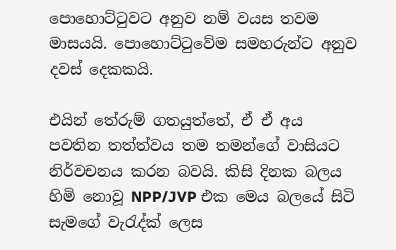පොහොට්ටුවට අනුව නම් වයස තවම මාසයයි. පොහොට්ටුවේම සමහරුන්ට අනුව දවස් දෙකකයි.

එයින් තේරුම් ගතයුත්තේ, ඒ ඒ අය පවතින තත්ත්වය තම තමන්ගේ වාසියට නිර්වචනය කරන බවයි. කිසි දිනක බලය හිමි නොවූ NPP/JVP එක මෙය බලයේ සිටි සැමගේ වැරැද්ක් ලෙස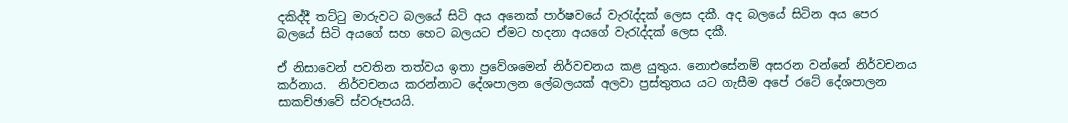දකිද්දී තට්ටු මාරුවට බලයේ සිටි අය අනෙක් පාර්ෂවයේ වැරැද්දක් ලෙස දකී. අද බලයේ සිටින අය පෙර බලයේ සිටි අයගේ සහ හෙට බලයට ඒමට හදනා අයගේ වැරැද්දක් ලෙස දකී.

ඒ නිසාවෙන් පවතින තත්වය ඉතා ප්‍රවේශමෙන් නිර්වචනය කළ යුතුය. නොඑසේනම් අසරන වන්නේ නිර්වචනය කර්නාය.  නිර්වචනය කරන්නාට දේශපාලන ලේබලයක් අලවා ප්‍රස්තුතය යට ගැසීම අපේ රටේ දේශපාලන සාකච්ඡාවේ ස්වරූපයයි.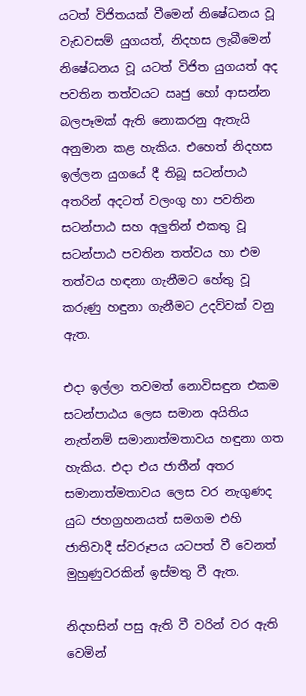යටත් විජිතයක් වීමෙන් නිෂේධනය වූ වැඩවසම් යුගයත්, නිදහස ලැබීමෙන් නිෂේධනය වූ යටත් විජිත යුගයත් අද පවතින තත්වයට ඍජු හෝ ආසන්න බලපෑමක් ඇති නොකරනු ඇතැයි අනුමාන කළ හැකිය. එහෙත් නිදහස ඉල්ලන යුගයේ දී තිබූ සටන්පාඨ අතරින් අදටත් වලංගු හා පවතින සටන්පාඨ සහ අලුතින් එකතු වූ සටන්පාඨ පවතින තත්වය හා එම තත්වය හඳනා ගැනීමට හේතු වූ කරුණු හඳුනා ගැනීමට උදව්වක් වනු ඇත.

එදා ඉල්ලා තවමත් නොවිසඳුන එකම සටන්පාඨය ලෙස සමාන අයිතිය නැත්නම් සමානාත්මතාවය හඳුනා ගත හැකිය. එදා එය ජාතීන් අතර සමානාත්මතාවය ලෙස වර නැගුණද යුධ ජහග්‍රහනයත් සමගම එහි ජාතිවාදී ස්වරූපය යටපත් වී වෙනත් මුහුණුවරකින් ඉස්මතු වී ඇත.

නිදහසින් පසු ඇති වී වරින් වර ඇති වෙමින්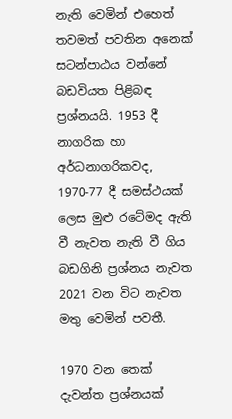නැති වෙමින් එහෙත් තවමත් පවතින අනෙක් සටන්පාඨය වන්නේ බඩවියත පිළිබඳ ප්‍රශ්නයයි. 1953 දී නාගරික හා අර්ධනාගරිකවද, 1970-77 දී සමස්ථයක් ලෙස මුළු රටේමද ඇති වී නැවත නැති වී ගිය බඩගිනි ප්‍රශ්නය නැවත 2021 වන විට නැවත මතු වෙමින් පවතී.

1970 වන තෙක් දැවන්ත ප්‍රශ්නයක්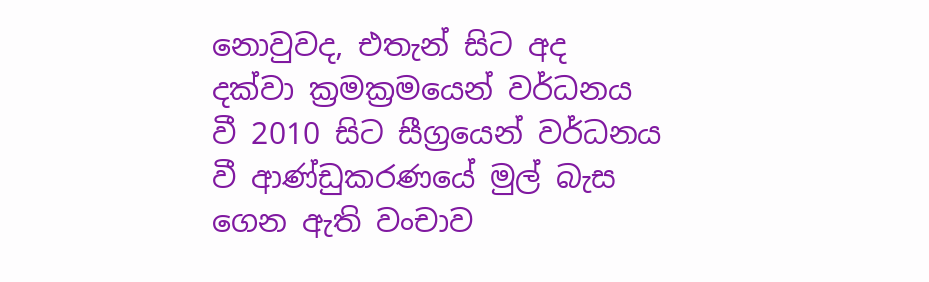නොවුවද, එතැන් සිට අද දක්වා ක්‍රමක්‍රමයෙන් වර්ධනය වී 2010 සිට සීග්‍රයෙන් වර්ධනය වී ආණ්ඩුකරණයේ මුල් බැස ගෙන ඇති වංචාව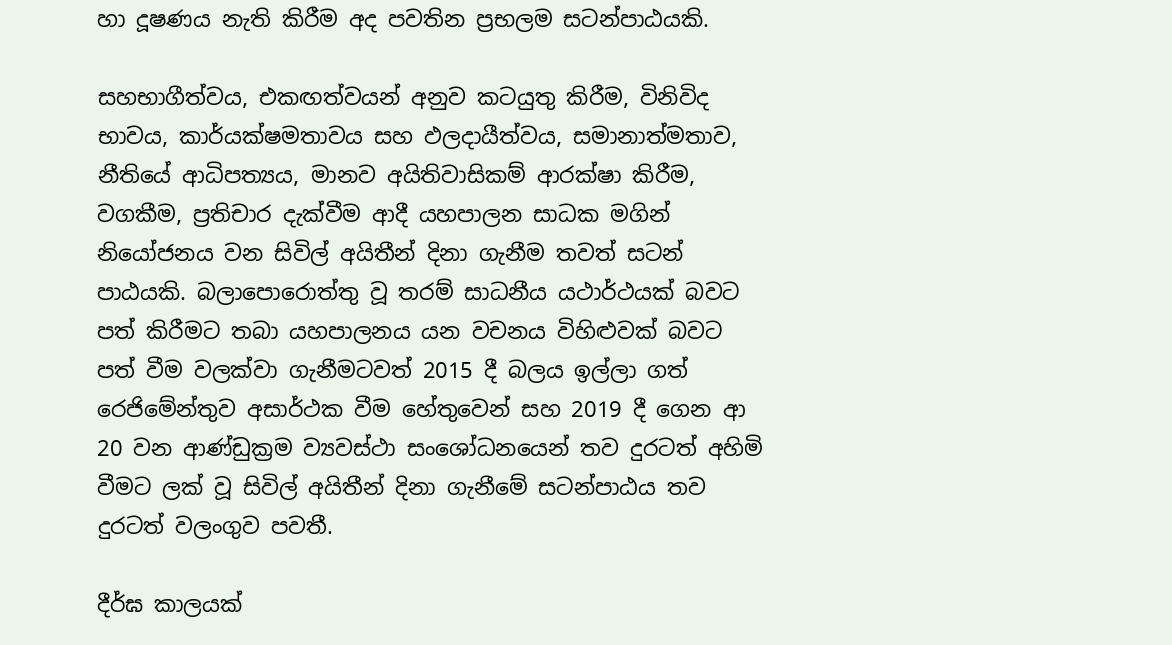හා දූෂණය නැති කිරීම අද පවතින ප්‍රභලම සටන්පාඨයකි.

සහභාගීත්වය, එකඟත්වයන් අනුව කටයුතු කිරීම, විනිවිද භාවය, කාර්යක්ෂමතාවය සහ ඵලදායීත්වය, සමානාත්මතාව, නීතියේ ආධිපත්‍යය, මානව අයිතිවාසිකම් ආරක්ෂා කිරීම, වගකීම, ප්‍රතිචාර දැක්වීම ආදී යහපාලන සාධක මගින් නියෝජනය වන සිවිල් අයිතීන් දිනා ගැනීම තවත් සටන් පාඨයකි. බලාපොරොත්තු වූ තරම් සාධනීය යථාර්ථයක් බවට පත් කිරීමට තබා යහපාලනය යන වචනය විහිළුවක් බවට පත් වීම වලක්වා ගැනීමටවත් 2015 දී බලය ඉල්ලා ගත් රෙජිමේන්තුව අසාර්ථක වීම හේතුවෙන් සහ 2019 දී ගෙන ආ 20 වන ආණ්ඩුක්‍රම ව්‍යවස්ථා සංශෝධනයෙන් තව දුරටත් අහිමි වීමට ලක් වූ සිවිල් අයිතීන් දිනා ගැනීමේ සටන්පාඨය තව දුරටත් වලංගුව පවතී.

දීර්ඝ කාලයක්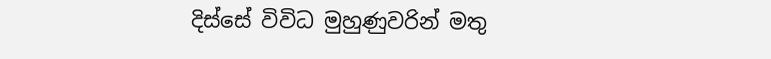දිස්සේ විවිධ මුහුණුවරින් මතු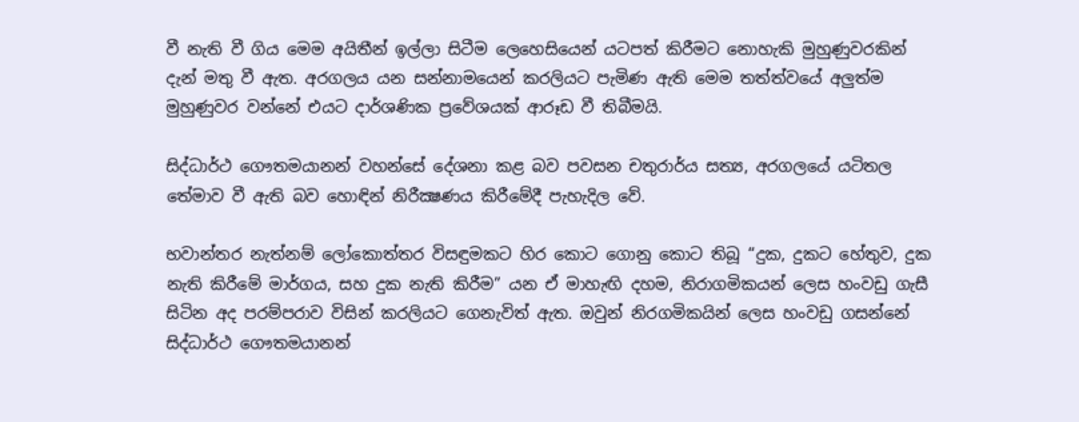වී නැති වී ගිය මෙම අයිතීන් ඉල්ලා සිටීම ලෙහෙසියෙන් යටපත් කිරීමට නොහැකි මුහුණුවරකින් දැන් මතු වී ඇත. අරගලය යන සන්නාමයෙන් කරලියට පැමිණ ඇති මෙම තත්ත්වයේ අලුත්ම මුහුණුවර වන්නේ එයට දාර්ශණික ප්‍රවේශයක් ආරූඩ වී තිබීමයි.

සිද්ධාර්ථ ගෞතමයානන් වහන්සේ දේශනා කළ බව පවසන චතුරාර්ය සත්‍ය, අරගලයේ යටිතල තේමාව වී ඇති බව හොඳින් නිරීක්‍ෂණය කිරීමේදී පැහැදිල වේ.

භවාන්තර නැත්නම් ලෝකොත්තර විසඳුමකට හිර කොට ගොනු කොට තිබූ “දුක, දුකට හේතුව, දුක නැති කිරීමේ මාර්ගය, සහ දුක නැති කිරීම” යන ඒ මාහැඟි දහම, නිරාගමිකයන් ලෙස හංවඩු ගැසී සිටින අද පරම්පරාව විසින් කරලියට ගෙනැවිත් ඇත. ඔවුන් නිරගමිකයින් ලෙස හංවඩු ගසන්නේ සිද්ධාර්ථ ගෞතමයානන්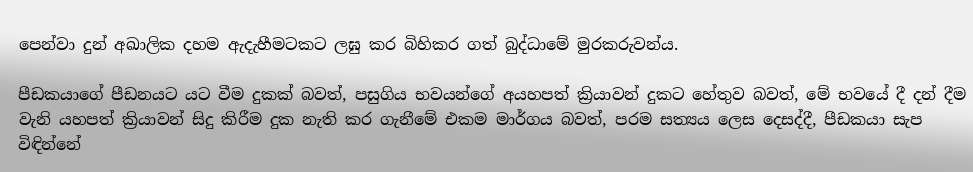පෙන්වා දුන් අඛාලික දහම ඇදැහීමටකට ලඝු කර බිහිකර ගත් බුද්ධාමේ මුරකරුවන්ය.

පීඩකයාගේ පීඩනයට යට වීම දුකක් බවත්, පසුගිය භවයන්ගේ අයහපත් ක්‍රියාවන් දුකට හේතුව බවත්, මේ භවයේ දී දන් දීම වැනි යහපත් ක්‍රියාවන් සිදු කිරීම දුක නැති කර ගැනීමේ එකම මාර්ගය බවත්, පරම සත්‍යය ලෙස දෙසද්දී, පීඩකයා සැප විඳින්නේ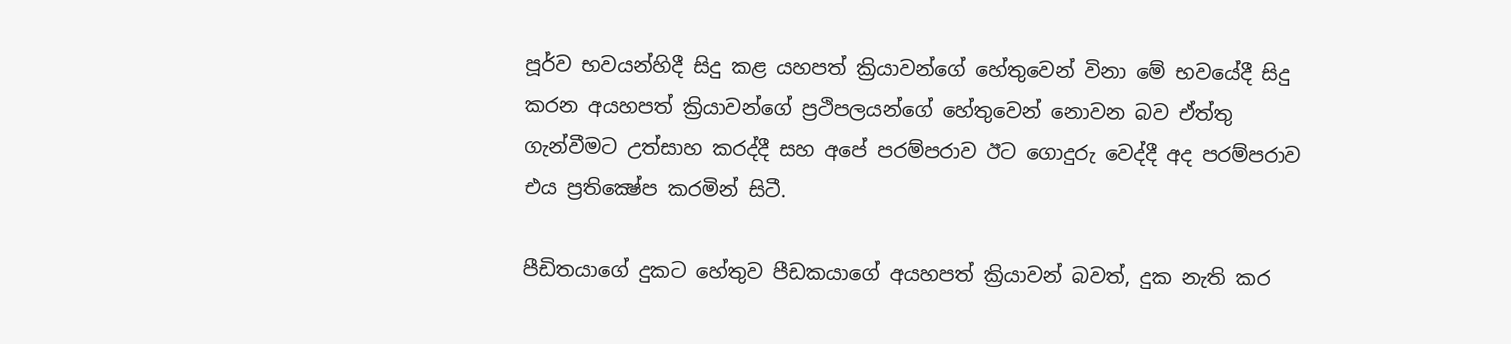පූර්ව භවයන්හිදී සිදු කළ යහපත් ක්‍රියාවන්ගේ හේතුවෙන් විනා මේ භවයේදී සිදු කරන අයහපත් ක්‍රියාවන්ගේ ප්‍රථිපලයන්ගේ හේතුවෙන් නොවන බව ඒත්තු ගැන්වීමට උත්සාහ කරද්දී සහ අපේ පරම්පරාව ඊට ගොදුරු වෙද්දී අද පරම්පරාව එය ප්‍රතික්‍ෂේප කරමින් සිටී.

පීඩිතයාගේ දුකට හේතුව පීඩකයාගේ අයහපත් ක්‍රියාවන් බවත්, දුක නැති කර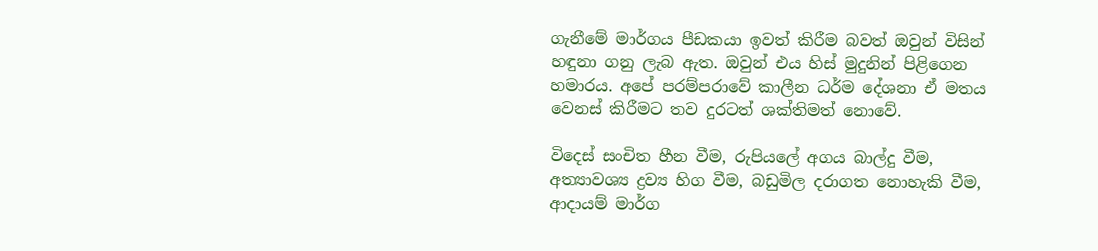ගැනීමේ මාර්ගය පීඩකයා ඉවත් කිරීම බවත් ඔවුන් විසින් හඳුනා ගනු ලැබ ඇත. ඔවුන් එය හිස් මුදුනින් පිළිගෙන හමාරය. අපේ පරම්පරාවේ කාලීන ධර්ම දේශනා ඒ මතය වෙනස් කිරීමට තව දුරටත් ශක්තිමත් නොවේ.

විදෙස් සංචිත හීන වීම, රුපියලේ අගය බාල්දු වීම, අත්‍යාවශ්‍ය ද්‍රව්‍ය හිග වීම, බඩුමිල දරාගත නොහැකි වීම, ආදායම් මාර්ග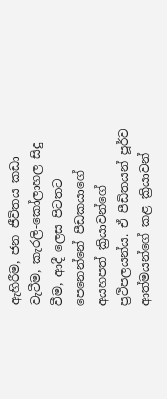ඇහිරීම, ජන ජීවිතය කඩා වැටීම, කැරලි-කෝලාහල සිදු වීම, ආදී ලෙස පිටතට පෙනෙන්නේ පීඩකයාගේ අයහපත් ක්‍රියාවන්ගේ ප්‍රථිපලයන්ය. ඒ පීඩිතයන් පූර්ව ආත්මයන්ගේ කළ ක්‍රියාවන්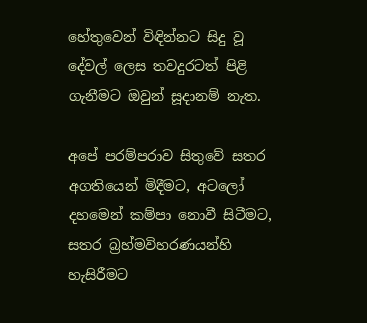හේතුවෙන් විඳින්නට සිදු වූ දේවල් ලෙස තවදුරටත් පිළි ගැනීමට ඔවුන් සූදානම් නැත.

අපේ පරම්පරාව සිතුවේ සතර අගතියෙන් මිදීමට, අටලෝ දහමෙන් කම්පා නොවී සිටීමට, සතර බ්‍රහ්මවිහරණයන්හි හැසිරීමට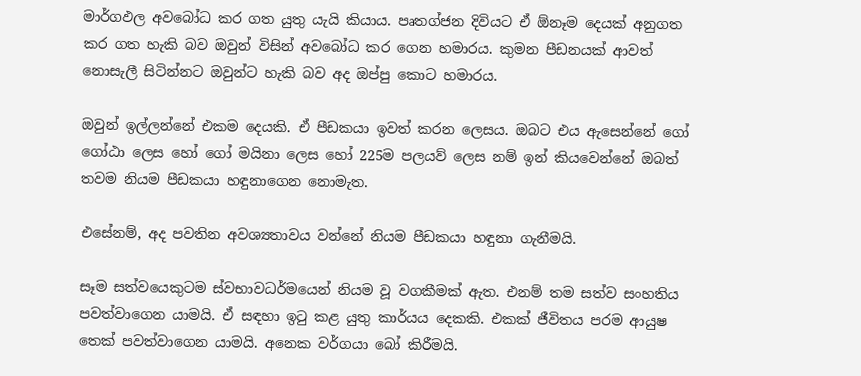මාර්ගඵල අවබෝධ කර ගත යුතු යැයි කියාය. පෘතග්ජන දිවියට ඒ ඕනෑම දෙයක් අනුගත කර ගත හැකි බව ඔවුන් විසින් අවබෝධ කර ගෙන හමාරය. කුමන පීඩනයක් ආවත් නොසැලී සිටින්නට ඔවුන්ට හැකි බව අද ඔප්පු කොට හමාරය.

ඔවුන් ඉල්ලන්නේ එකම දෙයකි. ඒ පීඩකයා ඉවත් කරන ලෙසය. ඔබට එය ඇසෙන්නේ ගෝ ගෝඨා ලෙස හෝ ගෝ මයිනා ලෙස හෝ 225ම පලයව් ලෙස නම් ඉන් කියවෙන්නේ ඔබත් තවම නියම පීඩකයා හඳුනාගෙන නොමැත.

එසේනම්, අද පවතින අවශ්‍යතාවය වන්නේ නියම පීඩකයා හඳුනා ගැනීමයි.

සෑම සත්වයෙකුටම ස්වභාවධර්මයෙන් නියම වූ වගකීමක් ඇත. එනම් තම සත්ව සංහතිය පවත්වාගෙන යාමයි. ඒ සඳහා ඉටු කළ යුතු කාර්යය දෙකකි. එකක් ජීවිතය පරම ආයුෂ තෙක් පවත්වාගෙන යාමයි. අනෙක වර්ගයා බෝ කිරීමයි.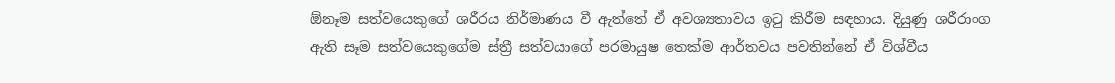ඕනෑම සත්වයෙකුගේ ශරීරය නිර්මාණය වී ඇත්තේ ඒ අවශ්‍යතාවය ඉටු කිරීම සඳහාය. දියුණු ශරීරාංග ඇති සෑම සත්වයෙකුගේම ස්ත්‍රී සත්වයාගේ පරමායුෂ තෙක්ම ආර්තවය පවතින්නේ ඒ විශ්වීය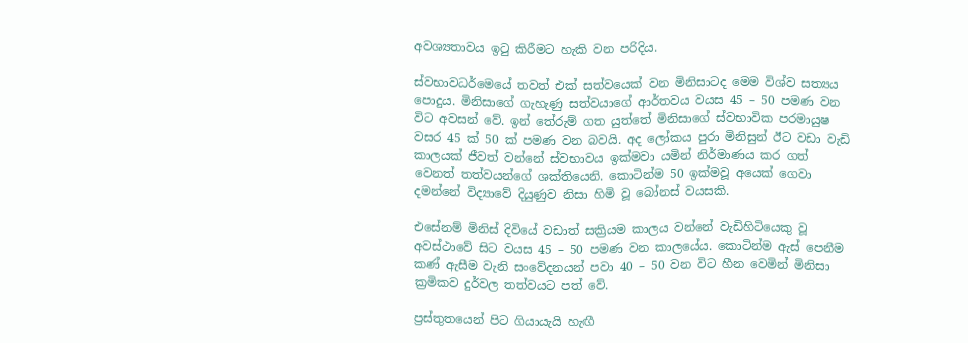අවශ්‍යතාවය ඉටු කිරීමට හැකි වන පරිදිය.

ස්වභාවධර්ම‍ෙයේ තවත් එක් සත්වයෙක් වන මිනිසාටද මෙම විශ්ව සත්‍යය පොදුය. මිනිසාගේ ගැහැණු සත්වයාගේ ආර්තවය වයස 45 – 50 පමණ වන විට අවසන් වේ. ඉන් තේරුම් ගත යුත්තේ මිනිසාගේ ස්වභාවික පරමායුෂ වසර 45 ක් 50 ක් පමණ වන බවයි. අද ලෝකය පුරා මිනිසුන් ඊට වඩා වැඩි කාලයක් ජීවත් වන්නේ ස්වභාවය ඉක්මවා යමින් නිර්මාණය කර ගත් වෙනත් තත්වයන්ගේ ශක්තියෙනි. කොටින්ම 50 ඉක්මවූ අයෙක් ගෙවා දමන්නේ විද්‍යාවේ දියුණුව නිසා හිමි වූ බෝනස් වයසකි.

එසේනම් මිනිස් දිවියේ වඩාත් සක්‍රියම කාලය වන්නේ වැඩිහිටියෙකු වූ අවස්ථාවේ සිට වයස 45 – 50 පමණ වන කාලයේය. කොටින්ම ඇස් පෙනීම කණ් ඇසීම වැනි සංවේදනයන් පවා 40 – 50 වන විට හීන වෙමින් මිනිසා ක්‍රමිකව දුර්වල තත්වයට පත් වේ.

ප්‍රස්තුතයෙන් පිට ගියායැයි හැඟී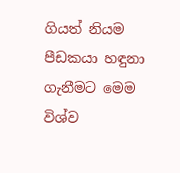ගියත් නියම පීඩකයා හඳුනා ගැනීමට මෙම විශ්ව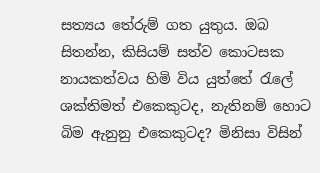සත්‍යය තේරුම් ගත යුතුය. ඔබ සිතන්න, කිසියම් සත්ව කොටසක නායකත්වය හිමි විය යුත්තේ රැලේ ශක්තිමත් එකෙකුටද, නැතිනම් හොට බිම ඇනුනු එකෙකුටද? මිනිසා විසින්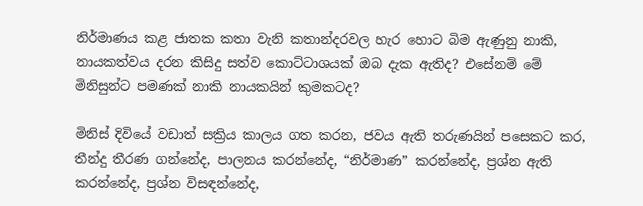නිර්මාණය කළ ජාතක කතා වැනි කතාන්දරවල හැර හොට බිම ඇණුනු නාකි, නායකත්වය දරන කිසිදු සත්ව කොට්ටාශයක් ඔබ දැක ඇතිද? එසේනම් මේ මිනිසුන්ට පමණක් නාකි නායකයින් කුමකටද?

මිනිස් දිවියේ වඩාත් සක්‍රිය කාලය ගත කරන, ජවය ඇති තරුණයින් පසෙකට කර, තීන්දු තීරණ ගන්නේද, පාලනය කරන්නේද, “නිර්මාණ” කරන්නේද, ප්‍රශ්න ඇති කරන්නේද, ප්‍රශ්න විසඳන්නේද,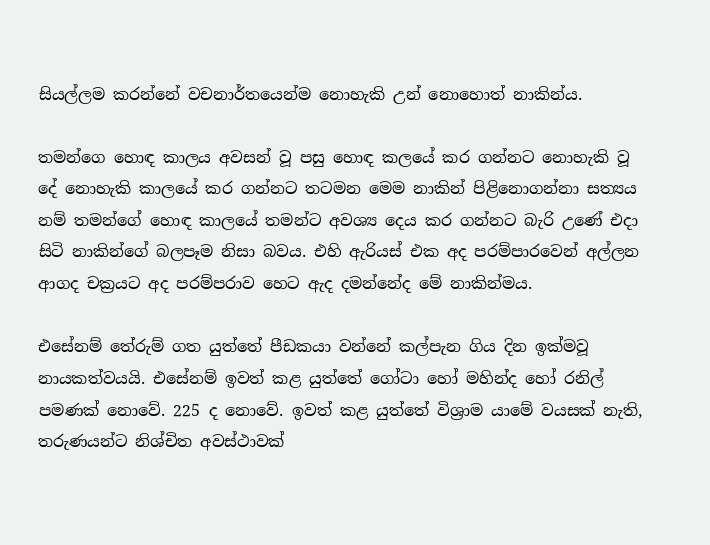සියල්ලම කරන්නේ වචනාර්තයෙන්ම නොහැකි උන් නොහොත් නාකින්ය.

තමන්ගෙ හොඳ කාලය අවසන් වූ පසු හොඳ කලයේ කර ගන්නට නොහැකි වූ දේ නොහැකි කාලයේ කර ගන්නට තටමන මෙම නාකින් පිළිනොගන්නා සත්‍යය නම් තමන්ගේ හොඳ කාලයේ තමන්ට අවශ්‍ය දෙය කර ගන්නට බැරි උණේ එදා සිටි නාකින්ගේ බලපෑම නිසා බවය. එහි ඇරියස් එක අද පරම්පාරවෙන් අල්ලන ආගද චක්‍රයට අද පරම්පරාව හෙට ඇද දමන්නේද මේ නාකින්මය.

එසේනම් තේරුම් ගත යුත්තේ පීඩකයා වන්නේ කල්පැන ගිය දින ඉක්මවූ නායකත්වයයි. එසේනම් ඉවත් කළ යුත්තේ ගෝටා හෝ මහින්ද හෝ රනිල් පමණක් නොවේ. 225 ද නොවේ. ඉවත් කළ යුත්තේ විශ්‍රාම යාමේ වයසක් නැති, තරුණයන්ට නිශ්චිත අවස්ථාවක්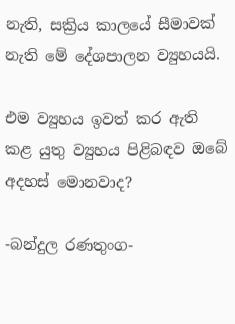නැති, සක්‍රිය කාලයේ සීමාවක් නැති මේ දේශපාලන ව්‍යුහයයි.

එම ව්‍යුහය ඉවත් කර ඇති කළ යුතු ව්‍යුහය පිළිබඳව ඔබේ අදහස් මොනවාද?

-බන්දුල රණතුංග-